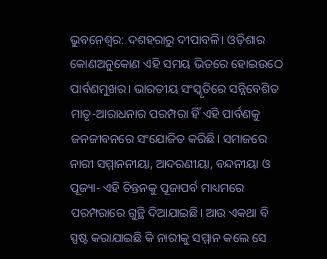ଭୁବନେଶ୍ବର: ଦଶହରାରୁ ଦୀପାବଳି। ଓଡ଼ିଶାର କୋଣଅନୁକୋଣ ଏହି ସମୟ ଭିତରେ ହୋଇଉଠେ ପାର୍ବଣମୁଖର। ଭାରତୀୟ ସଂସ୍କୃତିରେ ସନ୍ନିବେଶିତ ମାତୃ-ଆରାଧନାର ପରମ୍ପରା ହିଁ ଏହି ପାର୍ବଣକୁ ଜନଜୀବନରେ ସଂଯୋଜିତ କରିଛି। ସମାଜରେ ନାରୀ ସମ୍ମାନନୀୟା, ଆଦରଣୀୟା, ବନ୍ଦନୀୟା ଓ ପୂଜ୍ୟା- ଏହି ଚିନ୍ତନକୁ ପୂଜାପର୍ବ ମାଧ୍ୟମରେ ପରମ୍ପରାରେ ଗୁନ୍ଥି ଦିଆଯାଇଛି। ଆଉ ଏକଥା ବି ସ୍ପଷ୍ଟ କରାଯାଇଛି କି ନାରୀକୁ ସମ୍ମାନ କଲେ ସେ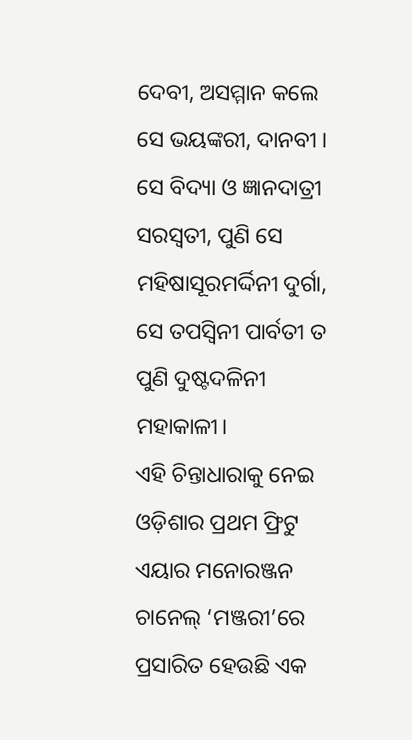ଦେବୀ, ଅସମ୍ମାନ କଲେ ସେ ଭୟଙ୍କରୀ, ଦାନବୀ । ସେ ବିଦ୍ୟା ଓ ଜ୍ଞାନଦାତ୍ରୀ ସରସ୍ବତୀ, ପୁଣି ସେ ମହିଷାସୂରମର୍ଦ୍ଦିନୀ ଦୁର୍ଗା, ସେ ତପସ୍ବିନୀ ପାର୍ବତୀ ତ ପୁଣି ଦୁଷ୍ଟଦଳିନୀ ମହାକାଳୀ।
ଏହି ଚିନ୍ତାଧାରାକୁ ନେଇ ଓଡ଼ିଶାର ପ୍ରଥମ ଫ୍ରିଟୁ ଏୟାର ମନୋରଞ୍ଜନ ଚାନେଲ୍ ‘ମଞ୍ଜରୀ’ରେ ପ୍ରସାରିତ ହେଉଛି ଏକ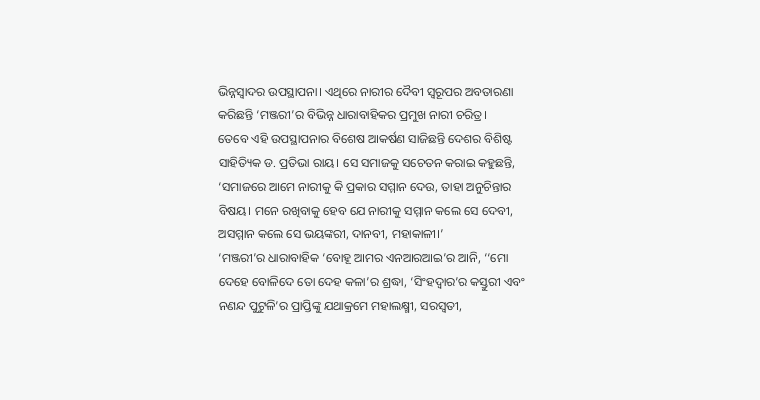ଭିନ୍ନସ୍ବାଦର ଉପସ୍ଥାପନା। ଏଥିରେ ନାରୀର ଦୈବୀ ସ୍ବରୂପର ଅବତାରଣା କରିଛନ୍ତି ‘ମଞ୍ଜରୀ’ର ବିଭିନ୍ନ ଧାରାବାହିକର ପ୍ରମୁଖ ନାରୀ ଚରିତ୍ର।
ତେବେ ଏହି ଉପସ୍ଥାପନାର ବିଶେଷ ଆକର୍ଷଣ ସାଜିଛନ୍ତି ଦେଶର ବିଶିଷ୍ଟ ସାହିତ୍ୟିକ ଡ. ପ୍ରତିଭା ରାୟ। ସେ ସମାଜକୁ ସଚେତନ କରାଇ କହୁଛନ୍ତି, ‘ସମାଜରେ ଆମେ ନାରୀକୁ କି ପ୍ରକାର ସମ୍ମାନ ଦେଉ, ତାହା ଅନୁଚିନ୍ତାର ବିଷୟ। ମନେ ରଖିବାକୁ ହେବ ଯେ ନାରୀକୁ ସମ୍ମାନ କଲେ ସେ ଦେବୀ, ଅସମ୍ମାନ କଲେ ସେ ଭୟଙ୍କରୀ, ଦାନବୀ, ମହାକାଳୀ।’
‘ମଞ୍ଜରୀ’ର ଧାରାବାହିକ ‘ବୋହୂ ଆମର ଏନଆରଆଇ’ର ଆନି, ‘‘ମୋ ଦେହେ ବୋଳିଦେ ତୋ ଦେହ କଳା’ର ଶ୍ରଦ୍ଧା, ‘ସିଂହଦ୍ବାର’ର କସ୍ତୁରୀ ଏବଂ ନଣନ୍ଦ ପୁଟୁଳି’ର ପ୍ରାପ୍ତିଙ୍କୁ ଯଥାକ୍ରମେ ମହାଲକ୍ଷ୍ମୀ, ସରସ୍ବତୀ,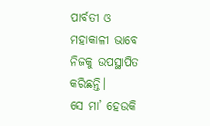ପାର୍ବତୀ ଓ ମହାକାଳୀ ଭାବେ ନିଜକୁ ଉପସ୍ଥାପିତ କରିଛନ୍ତି।
ସେ ମା’ ହେଉକି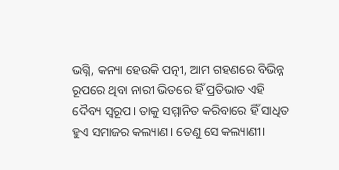ଭଗ୍ନି, କନ୍ୟା ହେଉକି ପତ୍ନୀ, ଆମ ଗହଣରେ ବିଭିନ୍ନ ରୂପରେ ଥିବା ନାରୀ ଭିତରେ ହିଁ ପ୍ରତିଭାତ ଏହି ଦୈବ୍ୟ ସ୍ବରୂପ। ତାକୁ ସମ୍ମାନିତ କରିବାରେ ହିଁ ସାଧିତ ହୁଏ ସମାଜର କଲ୍ୟାଣ। ତେଣୁ ସେ କଲ୍ୟାଣୀ।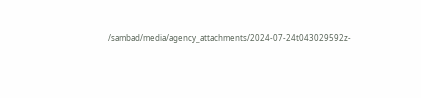/sambad/media/agency_attachments/2024-07-24t043029592z-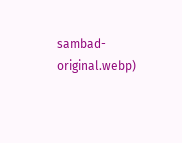sambad-original.webp)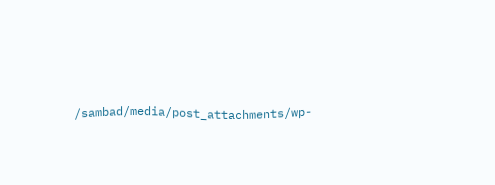/sambad/media/post_attachments/wp-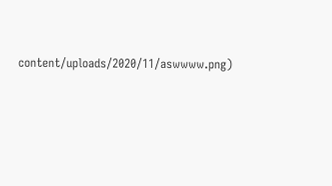content/uploads/2020/11/aswwww.png)